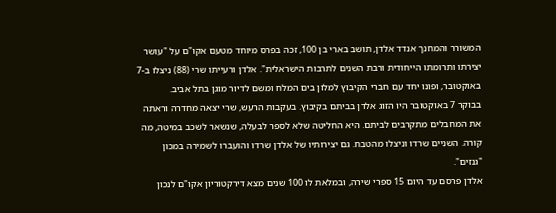המשורר והמחנך אנדד אלדן, תושב בארי בן 100, זכה בפרס מיוחד מטעם אקו"ם על "עושר יצירתו ותרומתו הייחודית ורבת השנים לתרבות הישראלית". אלדן ורעייתו שרי (88) ניצלו ב-7 באוקטובר, ופונו יחד עם חברי הקיבוץ למלון בים המלח ומשם לדיור מוגן בתל אביב.
בבוקר 7 באוקטובר היו הזוג אלדן בביתם בקיבוץ. בעקבות הרעש, שרי יצאה מחדרה וראתה את המחבלים מתקרבים לביתם. היא החליטה שלא לספר לבעלה, שנשאר לשכב במיטה, מה קורה. השניים שרדו וניצלו מהטבח. גם יצירותיו של אלדן שרדו והועברו לשמירה במכון "גנזים".
אלדן פרסם עד היום 15 ספרי שירה, ובמלאת לו 100 שנים מצא דירקטוריון אקו"ם לנכון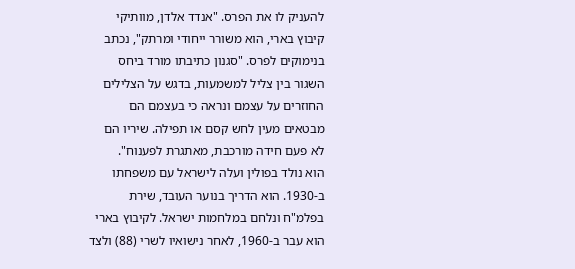להעניק לו את הפרס. "אנדד אלדן, מוותיקי קיבוץ בארי, הוא משורר ייחודי ומרתק", נכתב בנימוקים לפרס. "סגנון כתיבתו מורד ביחס השגור בין צליל למשמעות, בדגש על הצלילים החוזרים על עצמם ונראה כי בעצמם הם מבטאים מעין לחש קסם או תפילה. שיריו הם לא פעם חידה מורכבת, מאתגרת לפענוח".
הוא נולד בפולין ועלה לישראל עם משפחתו ב-1930. הוא הדריך בנוער העובד, שירת בפלמ"ח ונלחם במלחמות ישראל. לקיבוץ בארי הוא עבר ב-1960, לאחר נישואיו לשרי (88) ולצד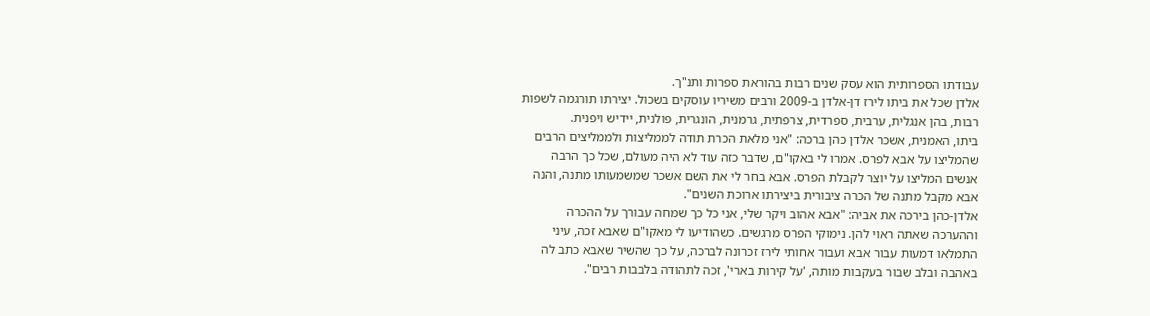עבודתו הספרותית הוא עסק שנים רבות בהוראת ספרות ותנ"ך.
אלדן שכל את ביתו לירז דן-אלדן ב-2009 ורבים משיריו עוסקים בשכול. יצירתו תורגמה לשפות רבות, בהן אנגלית, ערבית, ספרדית, צרפתית, גרמנית, הונגרית, פולנית, יידיש ויפנית.
ביתו, האמנית, אשכר אלדן כהן ברכה: "אני מלאת הכרת תודה לממליצות ולממליצים הרבים שהמליצו על אבא לפרס. אמרו לי באקו"ם, שדבר כזה עוד לא היה מעולם, שכל כך הרבה אנשים המליצו על יוצר לקבלת הפרס. אבא בחר לי את השם אשכר שמשמעותו מתנה, והנה אבא מקבל מתנה של הכרה ציבורית ביצירתו ארוכת השנים".
אלדן-כהן בירכה את אביה: "אבא אהוב ויקר שלי, אני כל כך שמחה עבורך על ההכרה וההערכה שאתה ראוי להן. נימוקי הפרס מרגשים. כשהודיעו לי מאקו"ם שאבא זכה, עיני התמלאו דמעות עבור אבא ועבור אחותי לירז זכרונה לברכה, על כך שהשיר שאבא כתב לה באהבה ובלב שבור בעקבות מותה, 'על קירות בארי', זכה לתהודה בלבבות רבים".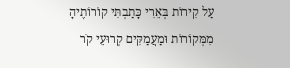עַל קִירוֹת בְּאֵרִי כָּתַבְתִּי קוֹרוֹתֶיהָ
מִמְּקוֹרוֹת וּמַעֲמַקִּים קְרוּעֵי קֹר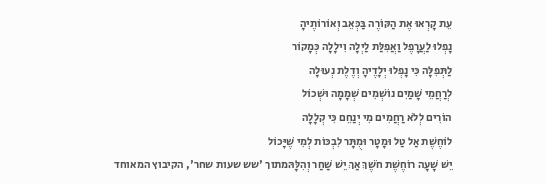עֵת קָרְאוּ אֶת הַקּוֹרֶה בַּכְּאֵב וְאוֹרוֹתֶיהָ
נָפְלוּ לַעֲרָפֶל וַאֲפִלַּת לַיְלָה וִילָלָה כְּמָקוֹר
לַתְּפִלָּה כִּי נָפְלוּ יְלָדֶיהָ וְדֶלֶת נְעוּלָה
לְרַחֲמֵי שָׁמַיִם נוֹשְׁמִים שְׁמָמָה וּשְׁכוֹל
הוֹרִים לְלֹא רַחֲמִים מִי יְנַחֵם כִּי קְלָלָה
לוֹחֶשֶׁת אַל טַל וּמָטָר וּמֻתָּר לִבְכּוֹת לְמִי שֶׁיָּכוֹל
יֵשׁ שָׁעָה רוֹחֶשֶׁת חֹשֶׁךְ אַךְ יֵשׁ שַׁחַר וְהִלָּהּמתוך 'שש שעות שחר', הקיבוץ המאוחד